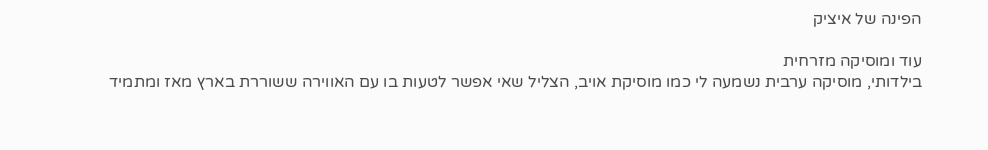הפינה של איציק

עוד ומוסיקה מזרחית
בילדותי, מוסיקה ערבית נשמעה לי כמו מוסיקת אויב, הצליל שאי אפשר לטעות בו עם האווירה ששוררת בארץ מאז ומתמיד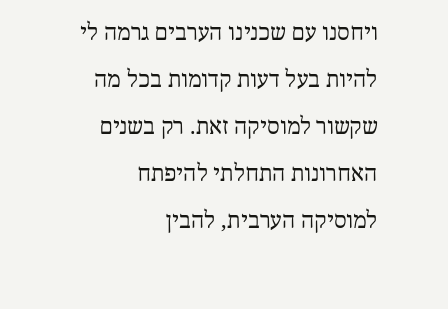ויחסנו עם שכנינו הערבים גרמה לי להיות בעל דעות קדומות בכל מה שקשור למוסיקה זאת. רק בשנים האחרונות התחלתי להיפתח למוסיקה הערבית, להבין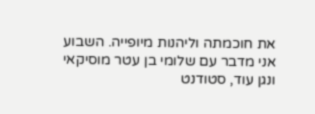את חוכמתה וליהנות מיופייה. השבוע אני מדבר עם שלומי בן עטר מוסיקאי ונגן עוד, סטודנט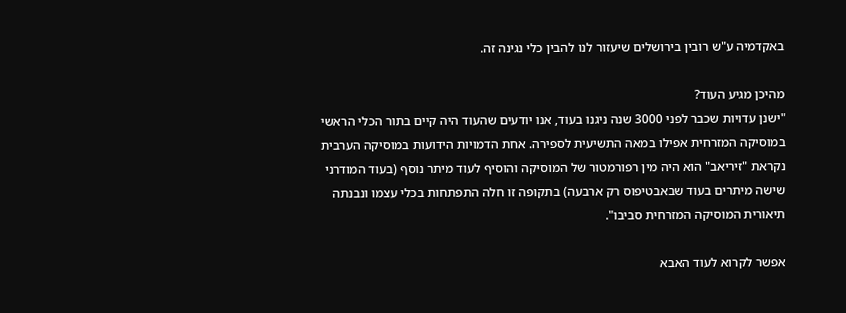באקדמיה ע"ש רובין בירושלים שיעזור לנו להבין כלי נגינה זה.

מהיכן מגיע העוד?
"ישנן עדויות שכבר לפני 3000 שנה ניגנו בעוד, אנו יודעים שהעוד היה קיים בתור הכלי הראשי במוסיקה המזרחית אפילו במאה התשיעית לספירה. אחת הדמויות הידועות במוסיקה הערבית נקראת "זיריאב" הוא היה מין רפורמטור של המוסיקה והוסיף לעוד מיתר נוסף (בעוד המודרני שישה מיתרים בעוד שבאבטיפוס רק ארבעה) בתקופה זו חלה התפתחות בכלי עצמו ונבנתה תיאורית המוסיקה המזרחית סביבו".

אפשר לקרוא לעוד האבא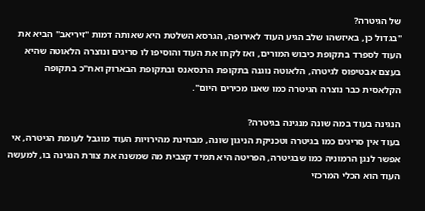של הגיטרה?
"בגדול כן, באיזשהו שלב הגיע העוד לאירופה, הגרסא השלטת היא שאותה דמות "זיריאב" הביא את העוד לספרד בתקופת כיבוש המורים, ואז לקחו את העוד והוסיפו לו סריגים ונוצרה הלאוטה שהיא בעצם אבטיפוס לגיטרה, הלאוטה נוגנה בתקופת הרנסאנס ובתקופת הבארוק ואח"כ בתקופה הקלאסית כבר נוצרה הגיטרה כמו שאנו מכירים היום".

הנגינה בעוד במה שונה מנגינה בגיטרה?
בעוד אין סריגים כמו בגיטרה וטכניקת הניגון שונה, מבחינת מהירויות העוד מוגבל לעומת הגיטרה, אי אפשר לנגן הרמוניה כמו שבגיטרה, הפריטה היא תמיד קצבית מה שמשנה את צורת הנגינה בו, למעשה העוד הוא הכלי המרכזי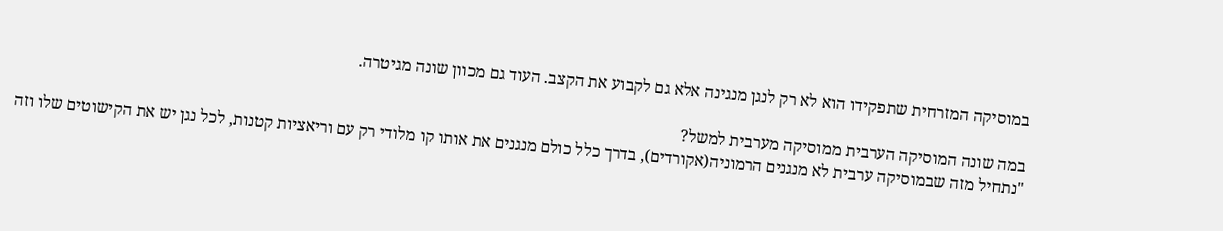במוסיקה המזרחית שתפקידו הוא לא רק לנגן מנגינה אלא גם לקבוע את הקצב. העוד גם מכוון שונה מגיטרה.

במה שונה המוסיקה הערבית ממוסיקה מערבית למשל?
"נתחיל מזה שבמוסיקה ערבית לא מנגנים הרמוניה(אקורדים), בדרך כלל כולם מנגנים את אותו קו מלודי רק עם וריאציות קטנות, לכל נגן יש את הקישוטים שלו וזה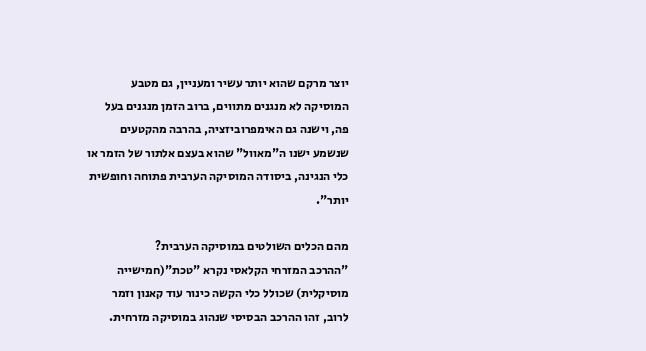יוצר מרקם שהוא יותר עשיר ומעניין, גם מטבע המוסיקה לא מנגנים מתווים, ברוב הזמן מנגנים בעל פה, וישנה גם האימפרוביזציה, בהרבה מהקטעים שנשמע ישנו ה"מאוול" שהוא בעצם אלתור של הזמר או כלי הנגינה, ביסודה המוסיקה הערבית פתוחה וחופשית יותר".

מהם הכלים השולטים במוסיקה הערבית?
"ההרכב המזרחי הקלאסי נקרא "טכת"(חמישייה מוסיקלית) שכולל כלי הקשה כינור עוד קאנון וזמר לרוב, זהו ההרכב הבסיסי שנהוג במוסיקה מזרחית.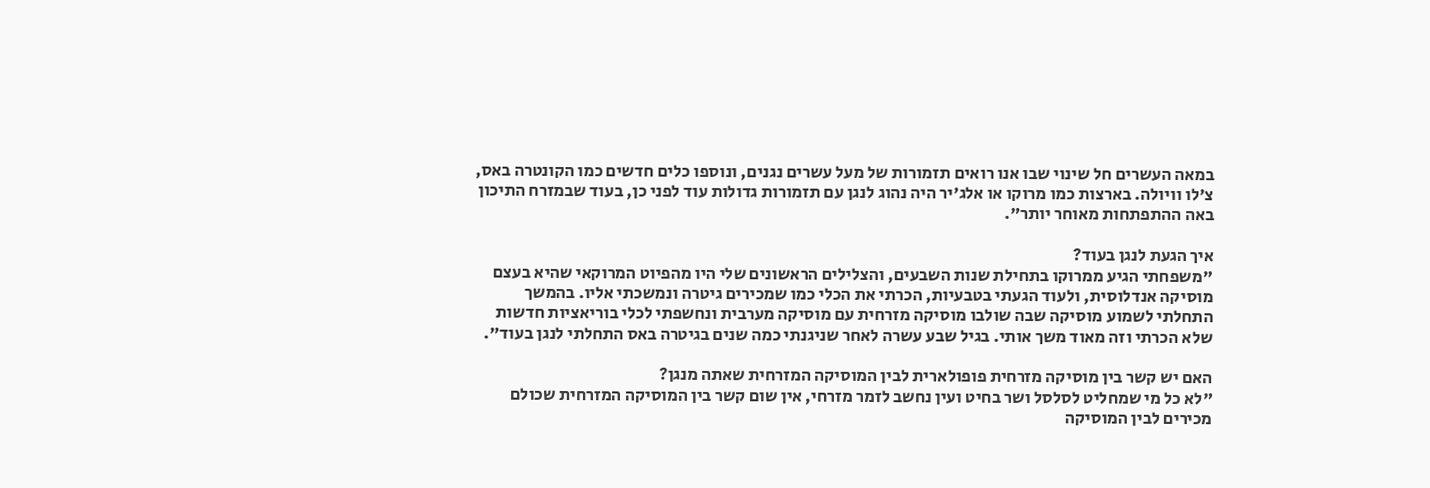במאה העשרים חל שינוי שבו אנו רואים תזמורות של מעל עשרים נגנים, ונוספו כלים חדשים כמו הקונטרה באס, צ'לו וויולה. בארצות כמו מרוקו או אלג'יר היה נהוג לנגן עם תזמורות גדולות עוד לפני כן, בעוד שבמזרח התיכון באה ההתפתחות מאוחר יותר".

איך הגעת לנגן בעוד?
"משפחתי הגיע ממרוקו בתחילת שנות השבעים, והצלילים הראשונים שלי היו מהפיוט המרוקאי שהיא בעצם מוסיקה אנדלוסית, ולעוד הגעתי בטבעיות, הכרתי את הכלי כמו שמכירים גיטרה ונמשכתי אליו. בהמשך התחלתי לשמוע מוסיקה שבה שולבו מוסיקה מזרחית עם מוסיקה מערבית ונחשפתי לכלי בוריאציות חדשות שלא הכרתי וזה מאוד משך אותי. בגיל שבע עשרה לאחר שניגנתי כמה שנים בגיטרה באס התחלתי לנגן בעוד".

האם יש קשר בין מוסיקה מזרחית פופולארית לבין המוסיקה המזרחית שאתה מנגן?
"לא כל מי שמחליט לסלסל ושר בחיט ועין נחשב לזמר מזרחי, אין שום קשר בין המוסיקה המזרחית שכולם מכירים לבין המוסיקה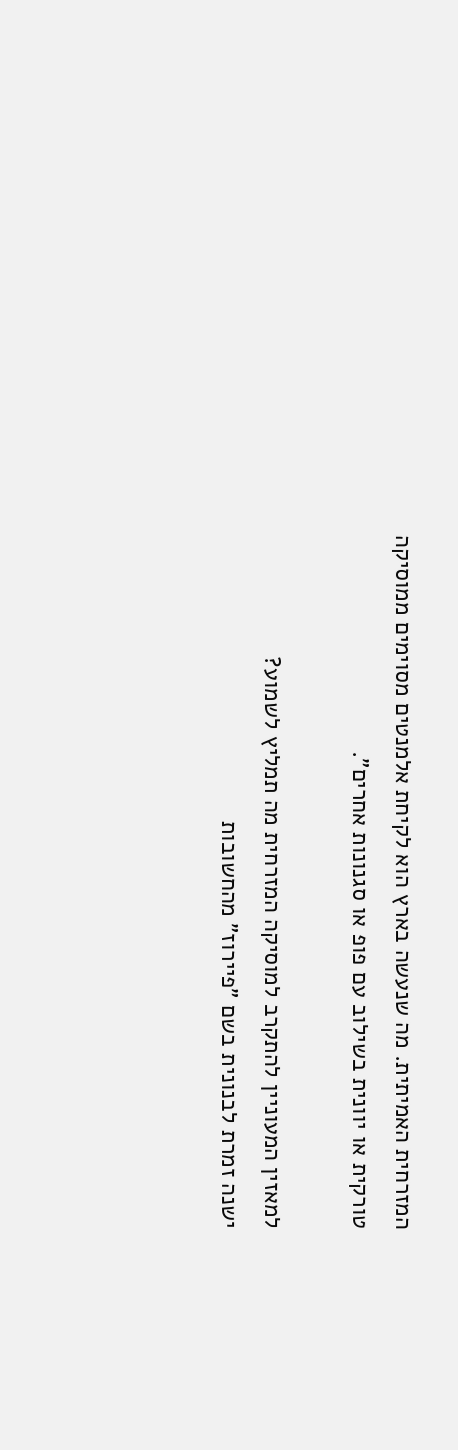המזרחית האמיתית. מה שנעשה בארץ הוא לקיחת אלמנטים מסוימים ממוסיקה טורקית או יוונית בשילוב עם פופ או סגנונות אחרים".

למאזין המעוניין להתקרב למוסיקה המזרחית מה תמליץ לשמוע?
ישנה זמרת לבנונית בשם "פיירוז" מהחשובות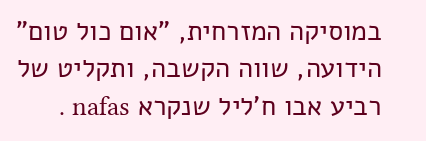במוסיקה המזרחית, "אום כול טום" הידועה, שווה הקשבה, ותקליט של רביע אבו ח'ליל שנקרא nafas .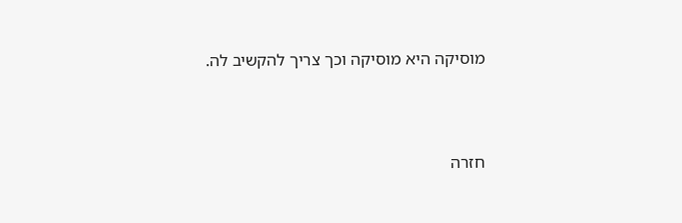מוסיקה היא מוסיקה וכך צריך להקשיב לה.




חזרה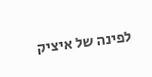לפינה של איציק